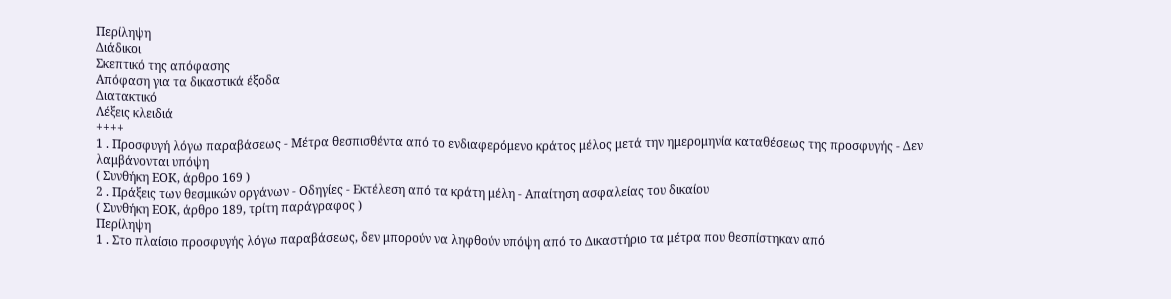Περίληψη
Διάδικοι
Σκεπτικό της απόφασης
Απόφαση για τα δικαστικά έξοδα
Διατακτικό
Λέξεις κλειδιά
++++
1 . Προσφυγή λόγω παραβάσεως - Μέτρα θεσπισθέντα από το ενδιαφερόμενο κράτος μέλος μετά την ημερομηνία καταθέσεως της προσφυγής - Δεν λαμβάνονται υπόψη
( Συνθήκη ΕΟΚ, άρθρο 169 )
2 . Πράξεις των θεσμικών οργάνων - Οδηγίες - Εκτέλεση από τα κράτη μέλη - Απαίτηση ασφαλείας του δικαίου
( Συνθήκη ΕΟΚ, άρθρο 189, τρίτη παράγραφος )
Περίληψη
1 . Στο πλαίσιο προσφυγής λόγω παραβάσεως, δεν μπορούν να ληφθούν υπόψη από το Δικαστήριο τα μέτρα που θεσπίστηκαν από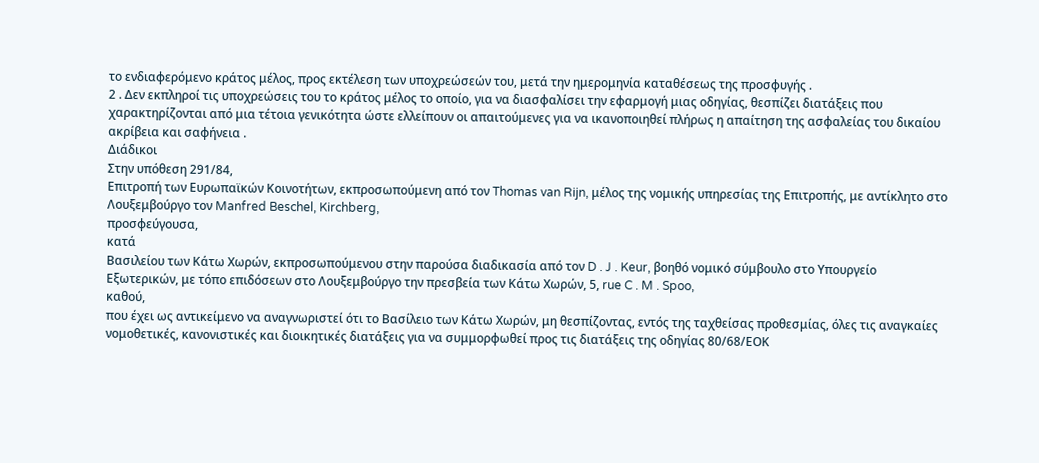το ενδιαφερόμενο κράτος μέλος, προς εκτέλεση των υποχρεώσεών του, μετά την ημερομηνία καταθέσεως της προσφυγής .
2 . Δεν εκπληροί τις υποχρεώσεις του το κράτος μέλος το οποίο, για να διασφαλίσει την εφαρμογή μιας οδηγίας, θεσπίζει διατάξεις που χαρακτηρίζονται από μια τέτοια γενικότητα ώστε ελλείπουν οι απαιτούμενες για να ικανοποιηθεί πλήρως η απαίτηση της ασφαλείας του δικαίου ακρίβεια και σαφήνεια .
Διάδικοι
Στην υπόθεση 291/84,
Επιτροπή των Ευρωπαϊκών Κοινοτήτων, εκπροσωπούμενη από τον Thomas van Rijn, μέλος της νομικής υπηρεσίας της Επιτροπής, με αντίκλητο στο Λουξεμβούργο τον Manfred Beschel, Kirchberg,
προσφεύγουσα,
κατά
Βασιλείου των Κάτω Χωρών, εκπροσωπούμενου στην παρούσα διαδικασία από τον D . J . Keur, βοηθό νομικό σύμβουλο στο Υπουργείο Εξωτερικών, με τόπο επιδόσεων στο Λουξεμβούργο την πρεσβεία των Κάτω Χωρών, 5, rue C . M . Spoo,
καθού,
που έχει ως αντικείμενο να αναγνωριστεί ότι το Βασίλειο των Κάτω Χωρών, μη θεσπίζοντας, εντός της ταχθείσας προθεσμίας, όλες τις αναγκαίες νομοθετικές, κανονιστικές και διοικητικές διατάξεις για να συμμορφωθεί προς τις διατάξεις της οδηγίας 80/68/ΕΟΚ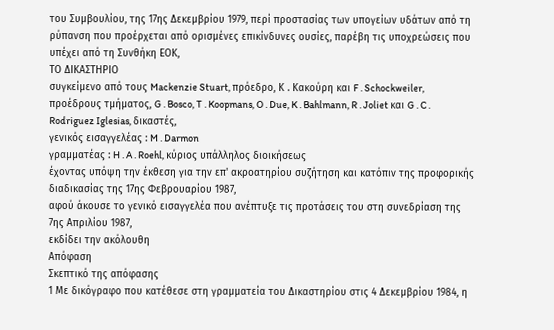του Συμβουλίου, της 17ης Δεκεμβρίου 1979, περί προστασίας των υπογείων υδάτων από τη ρύπανση που προέρχεται από ορισμένες επικίνδυνες ουσίες, παρέβη τις υποχρεώσεις που υπέχει από τη Συνθήκη ΕΟΚ,
ΤΟ ΔΙΚΑΣΤΗΡΙΟ
συγκείμενο από τους Mackenzie Stuart, πρόεδρο, Κ . Κακούρη και F . Schockweiler, προέδρους τμήματος, G . Bosco, T . Koopmans, O . Due, K . Bahlmann, R . Joliet και G . C . Rodriguez Iglesias, δικαστές,
γενικός εισαγγελέας : M . Darmon
γραμματέας : H . A . Roehl, κύριος υπάλληλος διοικήσεως
έχοντας υπόψη την έκθεση για την επ' ακροατηρίου συζήτηση και κατόπιν της προφορικής διαδικασίας της 17ης Φεβρουαρίου 1987,
αφού άκουσε το γενικό εισαγγελέα που ανέπτυξε τις προτάσεις του στη συνεδρίαση της 7ης Απριλίου 1987,
εκδίδει την ακόλουθη
Απόφαση
Σκεπτικό της απόφασης
1 Με δικόγραφο που κατέθεσε στη γραμματεία του Δικαστηρίου στις 4 Δεκεμβρίου 1984, η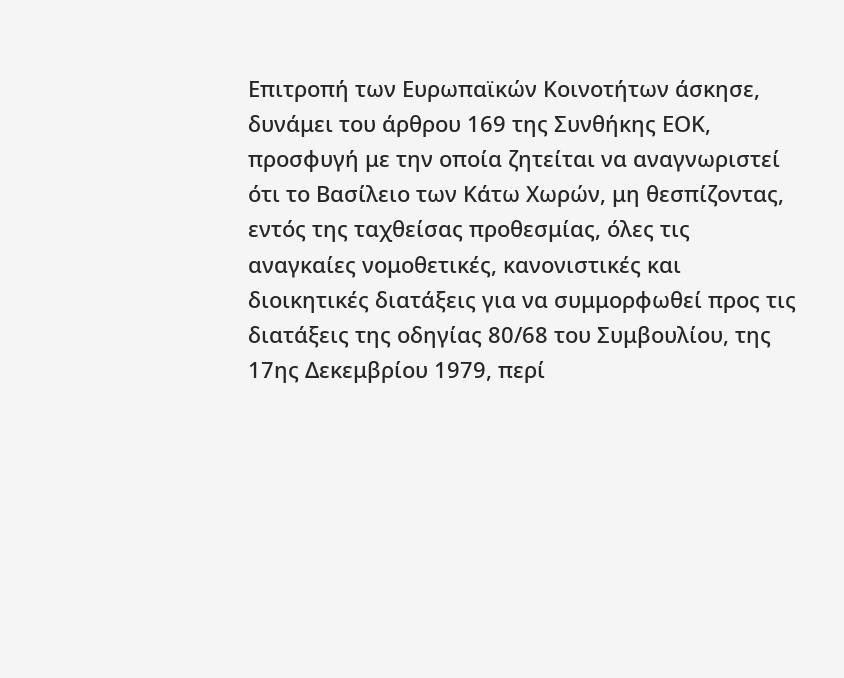Επιτροπή των Ευρωπαϊκών Κοινοτήτων άσκησε, δυνάμει του άρθρου 169 της Συνθήκης ΕΟΚ, προσφυγή με την οποία ζητείται να αναγνωριστεί ότι το Βασίλειο των Κάτω Χωρών, μη θεσπίζοντας, εντός της ταχθείσας προθεσμίας, όλες τις αναγκαίες νομοθετικές, κανονιστικές και διοικητικές διατάξεις για να συμμορφωθεί προς τις διατάξεις της οδηγίας 80/68 του Συμβουλίου, της 17ης Δεκεμβρίου 1979, περί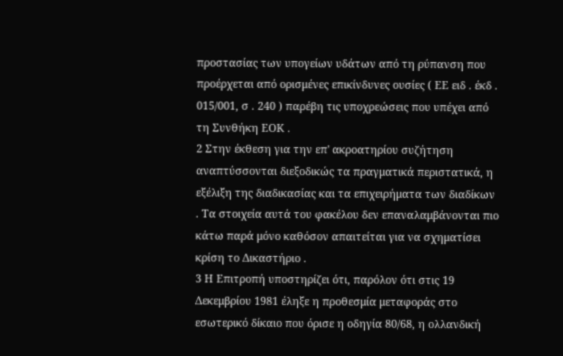προστασίας των υπογείων υδάτων από τη ρύπανση που προέρχεται από ορισμένες επικίνδυνες ουσίες ( ΕΕ ειδ . έκδ . 015/001, σ . 240 ) παρέβη τις υποχρεώσεις που υπέχει από τη Συνθήκη ΕΟΚ .
2 Στην έκθεση για την επ' ακροατηρίου συζήτηση αναπτύσσονται διεξοδικώς τα πραγματικά περιστατικά, η εξέλιξη της διαδικασίας και τα επιχειρήματα των διαδίκων . Τα στοιχεία αυτά του φακέλου δεν επαναλαμβάνονται πιο κάτω παρά μόνο καθόσον απαιτείται για να σχηματίσει κρίση το Δικαστήριο .
3 Η Επιτροπή υποστηρίζει ότι, παρόλον ότι στις 19 Δεκεμβρίου 1981 έληξε η προθεσμία μεταφοράς στο εσωτερικό δίκαιο που όρισε η οδηγία 80/68, η ολλανδική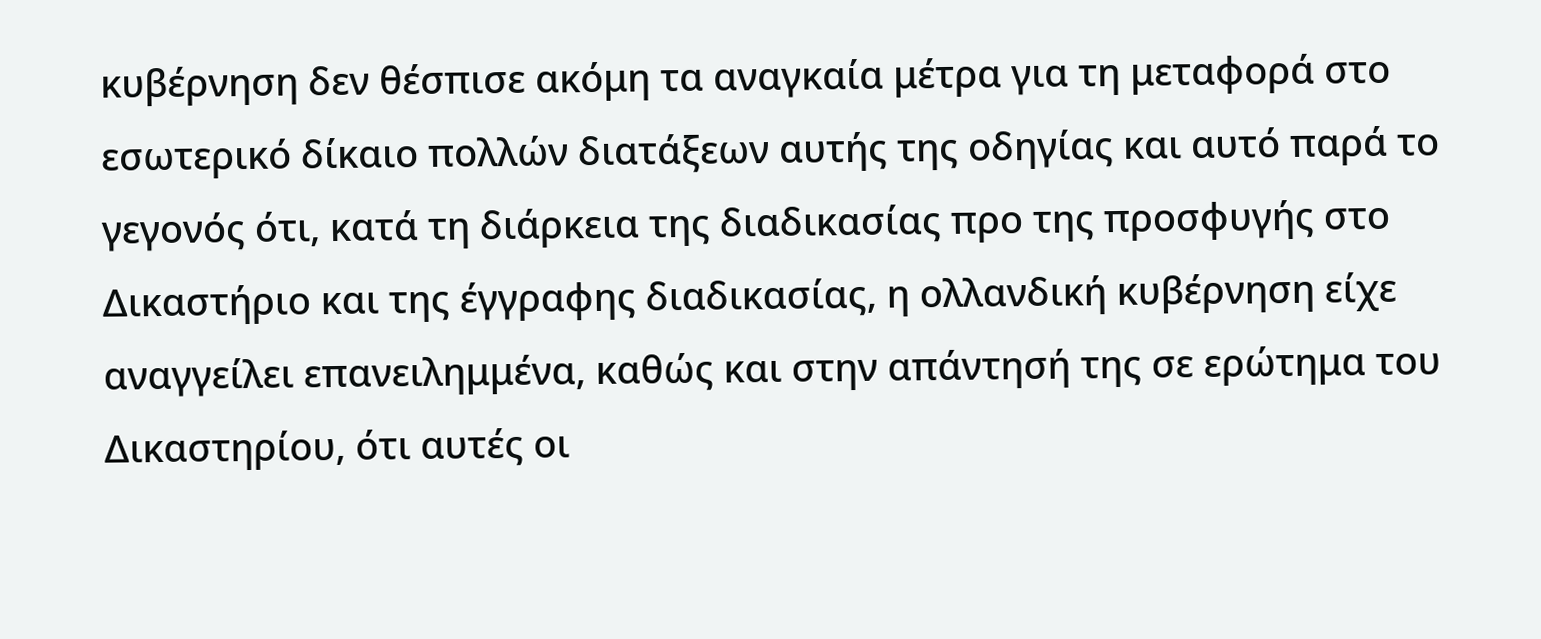κυβέρνηση δεν θέσπισε ακόμη τα αναγκαία μέτρα για τη μεταφορά στο εσωτερικό δίκαιο πολλών διατάξεων αυτής της οδηγίας και αυτό παρά το γεγονός ότι, κατά τη διάρκεια της διαδικασίας προ της προσφυγής στο Δικαστήριο και της έγγραφης διαδικασίας, η ολλανδική κυβέρνηση είχε αναγγείλει επανειλημμένα, καθώς και στην απάντησή της σε ερώτημα του Δικαστηρίου, ότι αυτές οι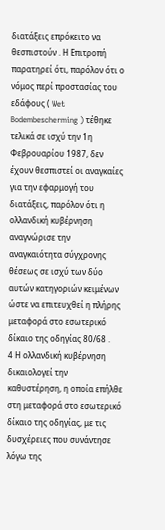διατάξεις επρόκειτο να θεσπιστούν . Η Επιτροπή παρατηρεί ότι, παρόλον ότι ο νόμος περί προστασίας του εδάφους ( Wet Bodembescherming ) τέθηκε τελικά σε ισχύ την 1η Φεβρουαρίου 1987, δεν έχουν θεσπιστεί οι αναγκαίες για την εφαρμογή του διατάξεις, παρόλον ότι η ολλανδική κυβέρνηση αναγνώρισε την αναγκαιότητα σύγχρονης θέσεως σε ισχύ των δύο αυτών κατηγοριών κειμένων ώστε να επιτευχθεί η πλήρης μεταφορά στο εσωτερικό δίκαιο της οδηγίας 80/68 .
4 Η ολλανδική κυβέρνηση δικαιολογεί την καθυστέρηση, η οποία επήλθε στη μεταφορά στο εσωτερικό δίκαιο της οδηγίας, με τις δυσχέρειες που συνάντησε λόγω της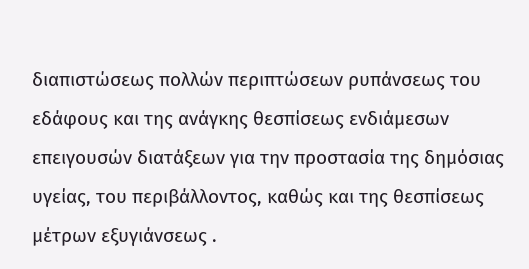διαπιστώσεως πολλών περιπτώσεων ρυπάνσεως του εδάφους και της ανάγκης θεσπίσεως ενδιάμεσων επειγουσών διατάξεων για την προστασία της δημόσιας υγείας, του περιβάλλοντος, καθώς και της θεσπίσεως μέτρων εξυγιάνσεως .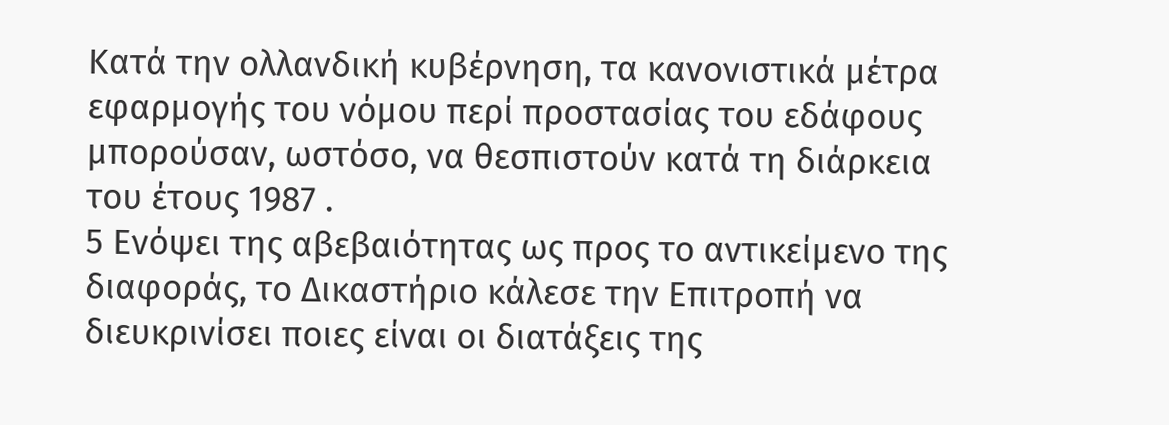Κατά την ολλανδική κυβέρνηση, τα κανονιστικά μέτρα εφαρμογής του νόμου περί προστασίας του εδάφους μπορούσαν, ωστόσο, να θεσπιστούν κατά τη διάρκεια του έτους 1987 .
5 Ενόψει της αβεβαιότητας ως προς το αντικείμενο της διαφοράς, το Δικαστήριο κάλεσε την Επιτροπή να διευκρινίσει ποιες είναι οι διατάξεις της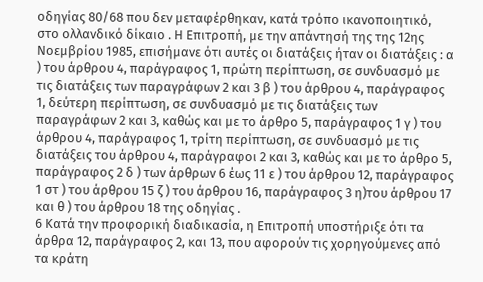οδηγίας 80/68 που δεν μεταφέρθηκαν, κατά τρόπο ικανοποιητικό, στο ολλανδικό δίκαιο . Η Επιτροπή, με την απάντησή της της 12ης Νοεμβρίου 1985, επισήμανε ότι αυτές οι διατάξεις ήταν οι διατάξεις : α ) του άρθρου 4, παράγραφος 1, πρώτη περίπτωση, σε συνδυασμό με τις διατάξεις των παραγράφων 2 και 3 β ) του άρθρου 4, παράγραφος 1, δεύτερη περίπτωση, σε συνδυασμό με τις διατάξεις των παραγράφων 2 και 3, καθώς και με το άρθρο 5, παράγραφος 1 γ ) του άρθρου 4, παράγραφος 1, τρίτη περίπτωση, σε συνδυασμό με τις διατάξεις του άρθρου 4, παράγραφοι 2 και 3, καθώς και με το άρθρο 5, παράγραφος 2 δ ) των άρθρων 6 έως 11 ε ) του άρθρου 12, παράγραφος 1 στ ) του άρθρου 15 ζ ) του άρθρου 16, παράγραφος 3 η)του άρθρου 17 και θ ) του άρθρου 18 της οδηγίας .
6 Κατά την προφορική διαδικασία, η Επιτροπή υποστήριξε ότι τα άρθρα 12, παράγραφος 2, και 13, που αφορούν τις χορηγούμενες από τα κράτη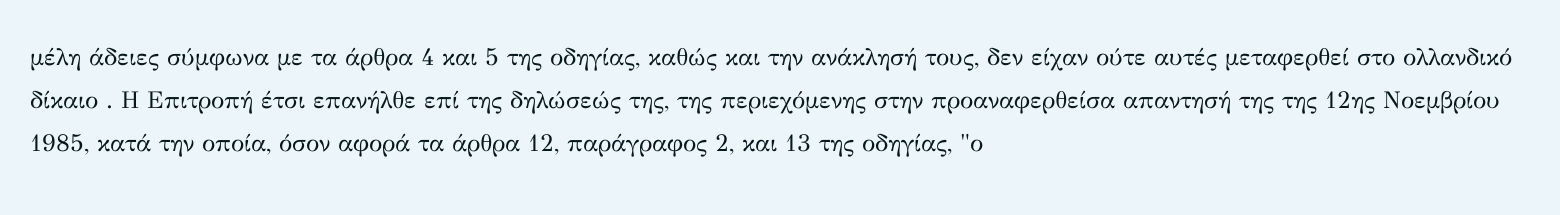μέλη άδειες σύμφωνα με τα άρθρα 4 και 5 της οδηγίας, καθώς και την ανάκλησή τους, δεν είχαν ούτε αυτές μεταφερθεί στο ολλανδικό δίκαιο . Η Επιτροπή έτσι επανήλθε επί της δηλώσεώς της, της περιεχόμενης στην προαναφερθείσα απαντησή της της 12ης Νοεμβρίου 1985, κατά την οποία, όσον αφορά τα άρθρα 12, παράγραφος 2, και 13 της οδηγίας, "ο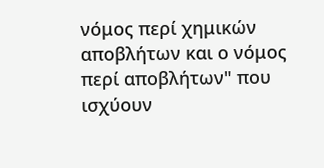νόμος περί χημικών αποβλήτων και ο νόμος περί αποβλήτων" που ισχύουν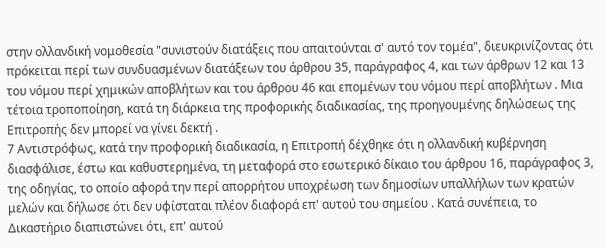στην ολλανδική νομοθεσία "συνιστούν διατάξεις που απαιτούνται σ' αυτό τον τομέα", διευκρινίζοντας ότι πρόκειται περί των συνδυασμένων διατάξεων του άρθρου 35, παράγραφος 4, και των άρθρων 12 και 13 του νόμου περί χημικών αποβλήτων και του άρθρου 46 και επομένων του νόμου περί αποβλήτων . Μια τέτοια τροποποίηση, κατά τη διάρκεια της προφορικής διαδικασίας, της προηγουμένης δηλώσεως της Επιτροπής δεν μπορεί να γίνει δεκτή .
7 Αντιστρόφως, κατά την προφορική διαδικασία, η Επιτροπή δέχθηκε ότι η ολλανδική κυβέρνηση διασφάλισε, έστω και καθυστερημένα, τη μεταφορά στο εσωτερικό δίκαιο του άρθρου 16, παράγραφος 3, της οδηγίας, το οποίο αφορά την περί απορρήτου υποχρέωση των δημοσίων υπαλλήλων των κρατών μελών και δήλωσε ότι δεν υφίσταται πλέον διαφορά επ' αυτού του σημείου . Κατά συνέπεια, το Δικαστήριο διαπιστώνει ότι, επ' αυτού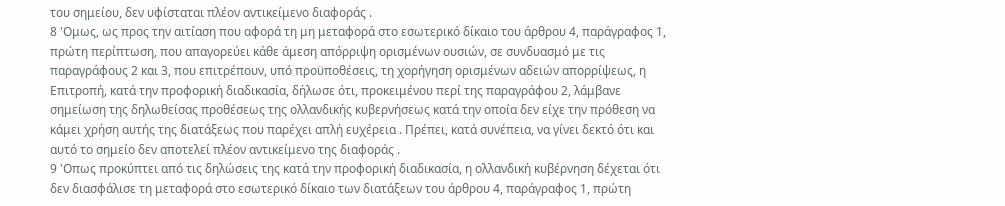του σημείου, δεν υφίσταται πλέον αντικείμενο διαφοράς .
8 'Ομως, ως προς την αιτίαση που αφορά τη μη μεταφορά στο εσωτερικό δίκαιο του άρθρου 4, παράγραφος 1, πρώτη περίπτωση, που απαγορεύει κάθε άμεση απόρριψη ορισμένων ουσιών, σε συνδυασμό με τις παραγράφους 2 και 3, που επιτρέπουν, υπό προϋποθέσεις, τη χορήγηση ορισμένων αδειών απορρίψεως, η Επιτροπή, κατά την προφορική διαδικασία, δήλωσε ότι, προκειμένου περί της παραγράφου 2, λάμβανε σημείωση της δηλωθείσας προθέσεως της ολλανδικής κυβερνήσεως κατά την οποία δεν είχε την πρόθεση να κάμει χρήση αυτής της διατάξεως που παρέχει απλή ευχέρεια . Πρέπει, κατά συνέπεια, να γίνει δεκτό ότι και αυτό το σημείο δεν αποτελεί πλέον αντικείμενο της διαφοράς .
9 'Οπως προκύπτει από τις δηλώσεις της κατά την προφορική διαδικασία, η ολλανδική κυβέρνηση δέχεται ότι δεν διασφάλισε τη μεταφορά στο εσωτερικό δίκαιο των διατάξεων του άρθρου 4, παράγραφος 1, πρώτη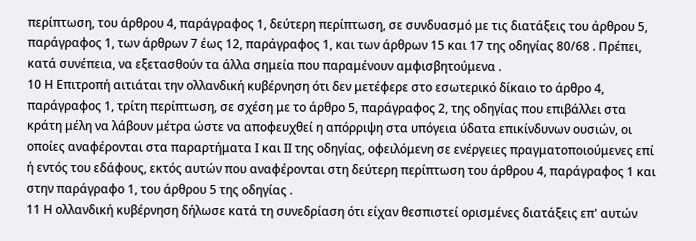περίπτωση, του άρθρου 4, παράγραφος 1, δεύτερη περίπτωση, σε συνδυασμό με τις διατάξεις του άρθρου 5, παράγραφος 1, των άρθρων 7 έως 12, παράγραφος 1, και των άρθρων 15 και 17 της οδηγίας 80/68 . Πρέπει, κατά συνέπεια, να εξετασθούν τα άλλα σημεία που παραμένουν αμφισβητούμενα .
10 Η Επιτροπή αιτιάται την ολλανδική κυβέρνηση ότι δεν μετέφερε στο εσωτερικό δίκαιο το άρθρο 4, παράγραφος 1, τρίτη περίπτωση, σε σχέση με το άρθρο 5, παράγραφος 2, της οδηγίας που επιβάλλει στα κράτη μέλη να λάβουν μέτρα ώστε να αποφευχθεί η απόρριψη στα υπόγεια ύδατα επικίνδυνων ουσιών, οι οποίες αναφέρονται στα παραρτήματα Ι και ΙΙ της οδηγίας, οφειλόμενη σε ενέργειες πραγματοποιούμενες επί ή εντός του εδάφους, εκτός αυτών που αναφέρονται στη δεύτερη περίπτωση του άρθρου 4, παράγραφος 1 και στην παράγραφο 1, του άρθρου 5 της οδηγίας .
11 Η ολλανδική κυβέρνηση δήλωσε κατά τη συνεδρίαση ότι είχαν θεσπιστεί ορισμένες διατάξεις επ' αυτών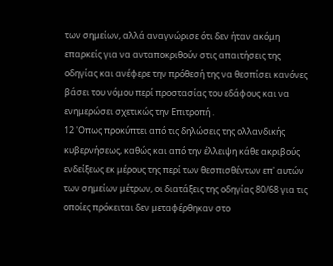των σημείων, αλλά αναγνώρισε ότι δεν ήταν ακόμη επαρκείς για να ανταποκριθούν στις απαιτήσεις της οδηγίας και ανέφερε την πρόθεσή της να θεσπίσει κανόνες βάσει του νόμου περί προστασίας του εδάφους και να ενημερώσει σχετικώς την Επιτροπή .
12 'Οπως προκύπτει από τις δηλώσεις της ολλανδικής κυβερνήσεως, καθώς και από την έλλειψη κάθε ακριβούς ενδείξεως εκ μέρους της περί των θεσπισθέντων επ' αυτών των σημείων μέτρων, οι διατάξεις της οδηγίας 80/68 για τις οποίες πρόκειται δεν μεταφέρθηκαν στο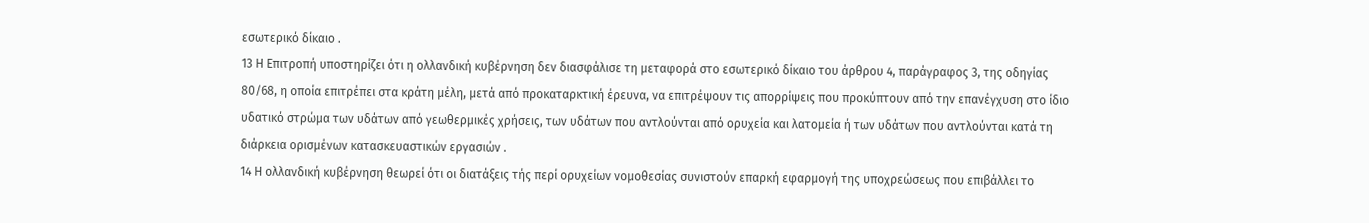εσωτερικό δίκαιο .
13 Η Επιτροπή υποστηρίζει ότι η ολλανδική κυβέρνηση δεν διασφάλισε τη μεταφορά στο εσωτερικό δίκαιο του άρθρου 4, παράγραφος 3, της οδηγίας 80/68, η οποία επιτρέπει στα κράτη μέλη, μετά από προκαταρκτική έρευνα, να επιτρέψουν τις απορρίψεις που προκύπτουν από την επανέγχυση στο ίδιο υδατικό στρώμα των υδάτων από γεωθερμικές χρήσεις, των υδάτων που αντλούνται από ορυχεία και λατομεία ή των υδάτων που αντλούνται κατά τη διάρκεια ορισμένων κατασκευαστικών εργασιών .
14 Η ολλανδική κυβέρνηση θεωρεί ότι οι διατάξεις τής περί ορυχείων νομοθεσίας συνιστούν επαρκή εφαρμογή της υποχρεώσεως που επιβάλλει το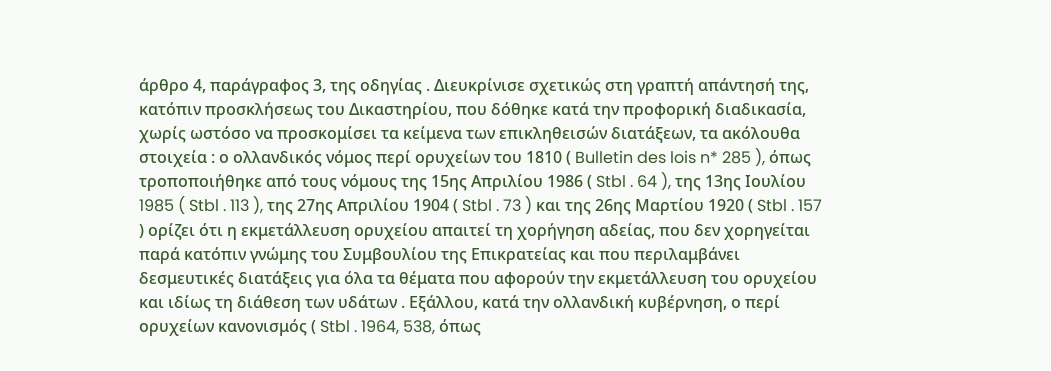άρθρο 4, παράγραφος 3, της οδηγίας . Διευκρίνισε σχετικώς στη γραπτή απάντησή της, κατόπιν προσκλήσεως του Δικαστηρίου, που δόθηκε κατά την προφορική διαδικασία, χωρίς ωστόσο να προσκομίσει τα κείμενα των επικληθεισών διατάξεων, τα ακόλουθα στοιχεία : ο ολλανδικός νόμος περί ορυχείων του 1810 ( Bulletin des lois n* 285 ), όπως τροποποιήθηκε από τους νόμους της 15ης Απριλίου 1986 ( Stbl . 64 ), της 13ης Ιουλίου 1985 ( Stbl . 113 ), της 27ης Απριλίου 1904 ( Stbl . 73 ) και της 26ης Μαρτίου 1920 ( Stbl . 157 ) ορίζει ότι η εκμετάλλευση ορυχείου απαιτεί τη χορήγηση αδείας, που δεν χορηγείται παρά κατόπιν γνώμης του Συμβουλίου της Επικρατείας και που περιλαμβάνει δεσμευτικές διατάξεις για όλα τα θέματα που αφορούν την εκμετάλλευση του ορυχείου και ιδίως τη διάθεση των υδάτων . Εξάλλου, κατά την ολλανδική κυβέρνηση, ο περί ορυχείων κανονισμός ( Stbl . 1964, 538, όπως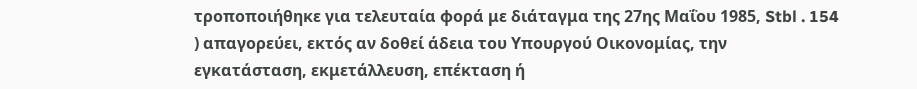τροποποιήθηκε για τελευταία φορά με διάταγμα της 27ης Μαΐου 1985, Stbl . 154 ) απαγορεύει, εκτός αν δοθεί άδεια του Υπουργού Οικονομίας, την εγκατάσταση, εκμετάλλευση, επέκταση ή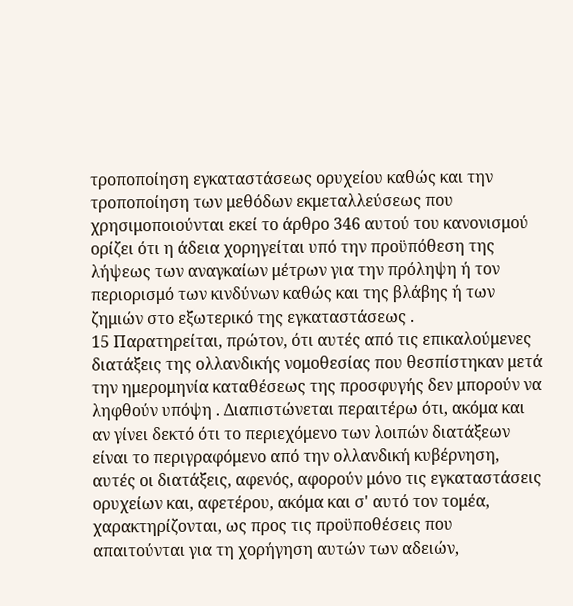τροποποίηση εγκαταστάσεως ορυχείου καθώς και την τροποποίηση των μεθόδων εκμεταλλεύσεως που χρησιμοποιούνται εκεί το άρθρο 346 αυτού του κανονισμού ορίζει ότι η άδεια χορηγείται υπό την προϋπόθεση της λήψεως των αναγκαίων μέτρων για την πρόληψη ή τον περιορισμό των κινδύνων καθώς και της βλάβης ή των ζημιών στο εξωτερικό της εγκαταστάσεως .
15 Παρατηρείται, πρώτον, ότι αυτές από τις επικαλούμενες διατάξεις της ολλανδικής νομοθεσίας που θεσπίστηκαν μετά την ημερομηνία καταθέσεως της προσφυγής δεν μπορούν να ληφθούν υπόψη . Διαπιστώνεται περαιτέρω ότι, ακόμα και αν γίνει δεκτό ότι το περιεχόμενο των λοιπών διατάξεων είναι το περιγραφόμενο από την ολλανδική κυβέρνηση, αυτές οι διατάξεις, αφενός, αφορούν μόνο τις εγκαταστάσεις ορυχείων και, αφετέρου, ακόμα και σ' αυτό τον τομέα, χαρακτηρίζονται, ως προς τις προϋποθέσεις που απαιτούνται για τη χορήγηση αυτών των αδειών,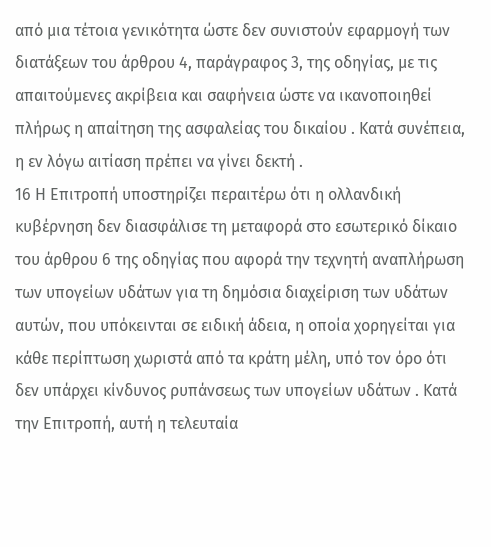από μια τέτοια γενικότητα ώστε δεν συνιστούν εφαρμογή των διατάξεων του άρθρου 4, παράγραφος 3, της οδηγίας, με τις απαιτούμενες ακρίβεια και σαφήνεια ώστε να ικανοποιηθεί πλήρως η απαίτηση της ασφαλείας του δικαίου . Κατά συνέπεια, η εν λόγω αιτίαση πρέπει να γίνει δεκτή .
16 Η Επιτροπή υποστηρίζει περαιτέρω ότι η ολλανδική κυβέρνηση δεν διασφάλισε τη μεταφορά στο εσωτερικό δίκαιο του άρθρου 6 της οδηγίας που αφορά την τεχνητή αναπλήρωση των υπογείων υδάτων για τη δημόσια διαχείριση των υδάτων αυτών, που υπόκεινται σε ειδική άδεια, η οποία χορηγείται για κάθε περίπτωση χωριστά από τα κράτη μέλη, υπό τον όρο ότι δεν υπάρχει κίνδυνος ρυπάνσεως των υπογείων υδάτων . Κατά την Επιτροπή, αυτή η τελευταία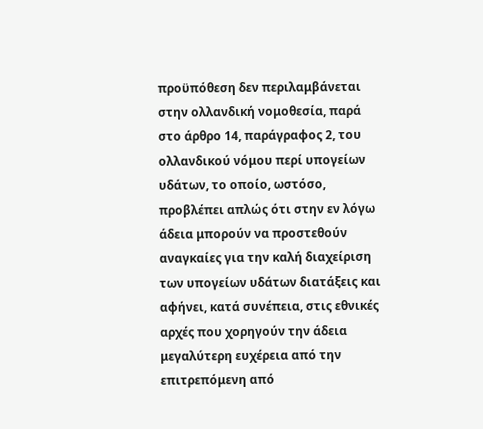προϋπόθεση δεν περιλαμβάνεται στην ολλανδική νομοθεσία, παρά στο άρθρο 14, παράγραφος 2, του ολλανδικού νόμου περί υπογείων υδάτων, το οποίο, ωστόσο, προβλέπει απλώς ότι στην εν λόγω άδεια μπορούν να προστεθούν αναγκαίες για την καλή διαχείριση των υπογείων υδάτων διατάξεις και αφήνει, κατά συνέπεια, στις εθνικές αρχές που χορηγούν την άδεια μεγαλύτερη ευχέρεια από την επιτρεπόμενη από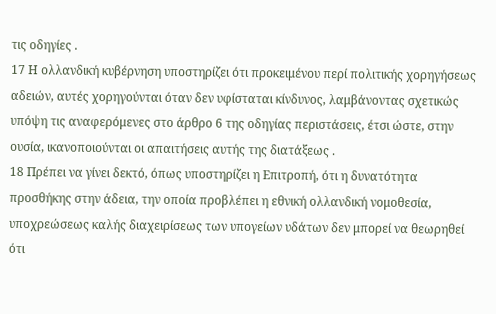τις οδηγίες .
17 Η ολλανδική κυβέρνηση υποστηρίζει ότι προκειμένου περί πολιτικής χορηγήσεως αδειών, αυτές χορηγούνται όταν δεν υφίσταται κίνδυνος, λαμβάνοντας σχετικώς υπόψη τις αναφερόμενες στο άρθρο 6 της οδηγίας περιστάσεις, έτσι ώστε, στην ουσία, ικανοποιούνται οι απαιτήσεις αυτής της διατάξεως .
18 Πρέπει να γίνει δεκτό, όπως υποστηρίζει η Επιτροπή, ότι η δυνατότητα προσθήκης στην άδεια, την οποία προβλέπει η εθνική ολλανδική νομοθεσία, υποχρεώσεως καλής διαχειρίσεως των υπογείων υδάτων δεν μπορεί να θεωρηθεί ότι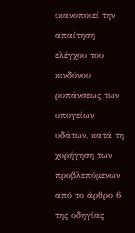ικανοποιεί την απαίτηση ελέγχου του κινδύνου ρυπάνσεως των υπογείων υδάτων, κατά τη χορήγηση των προβλεπόμενων από το άρθρο 6 της οδηγίας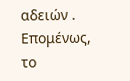αδειών . Επομένως, το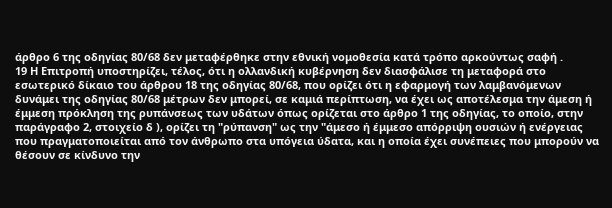άρθρο 6 της οδηγίας 80/68 δεν μεταφέρθηκε στην εθνική νομοθεσία κατά τρόπο αρκούντως σαφή .
19 Η Επιτροπή υποστηρίζει, τέλος, ότι η ολλανδική κυβέρνηση δεν διασφάλισε τη μεταφορά στο εσωτερικό δίκαιο του άρθρου 18 της οδηγίας 80/68, που ορίζει ότι η εφαρμογή των λαμβανόμενων δυνάμει της οδηγίας 80/68 μέτρων δεν μπορεί, σε καμιά περίπτωση, να έχει ως αποτέλεσμα την άμεση ή έμμεση πρόκληση της ρυπάνσεως των υδάτων όπως ορίζεται στο άρθρο 1 της οδηγίας, το οποίο, στην παράγραφο 2, στοιχείο δ ), ορίζει τη "ρύπανση" ως την "άμεσο ή έμμεσο απόρριψη ουσιών ή ενέργειας που πραγματοποιείται από τον άνθρωπο στα υπόγεια ύδατα, και η οποία έχει συνέπειες που μπορούν να θέσουν σε κίνδυνο την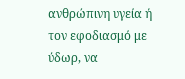ανθρώπινη υγεία ή τον εφοδιασμό με ύδωρ, να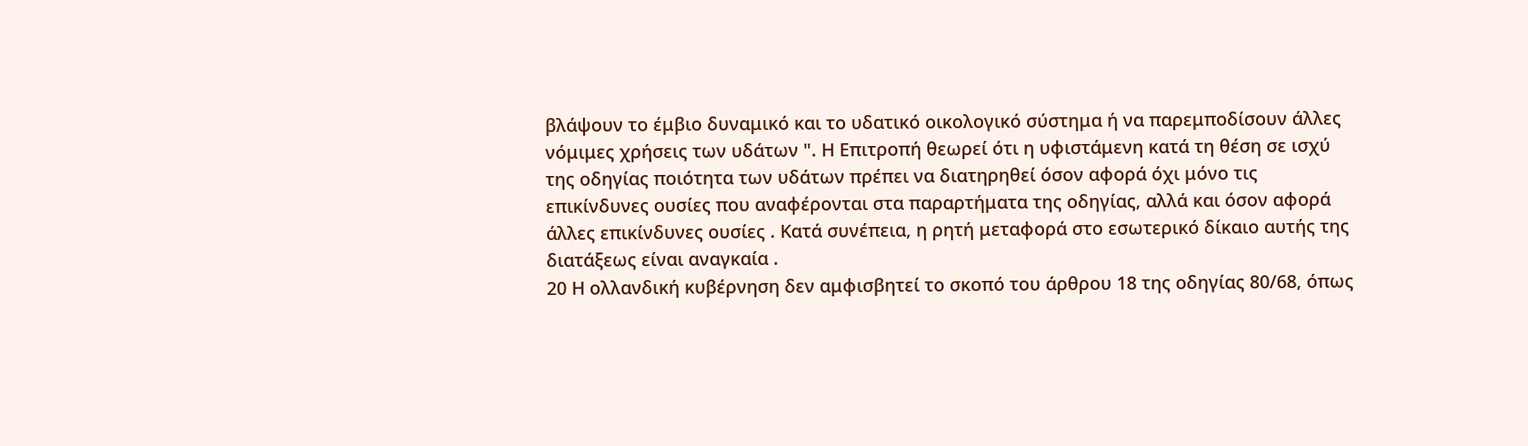βλάψουν το έμβιο δυναμικό και το υδατικό οικολογικό σύστημα ή να παρεμποδίσουν άλλες νόμιμες χρήσεις των υδάτων ". Η Επιτροπή θεωρεί ότι η υφιστάμενη κατά τη θέση σε ισχύ της οδηγίας ποιότητα των υδάτων πρέπει να διατηρηθεί όσον αφορά όχι μόνο τις επικίνδυνες ουσίες που αναφέρονται στα παραρτήματα της οδηγίας, αλλά και όσον αφορά άλλες επικίνδυνες ουσίες . Κατά συνέπεια, η ρητή μεταφορά στο εσωτερικό δίκαιο αυτής της διατάξεως είναι αναγκαία .
20 Η ολλανδική κυβέρνηση δεν αμφισβητεί το σκοπό του άρθρου 18 της οδηγίας 80/68, όπως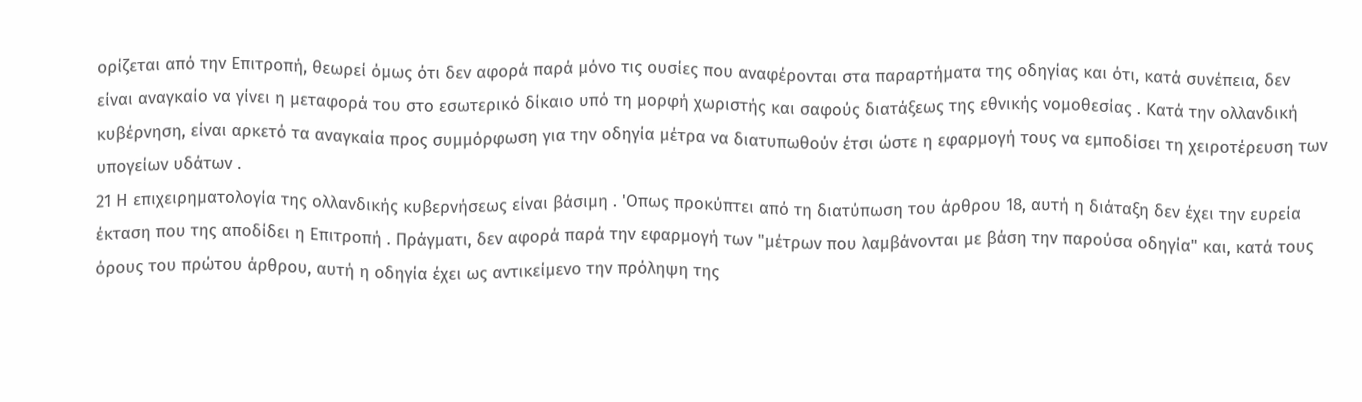ορίζεται από την Επιτροπή, θεωρεί όμως ότι δεν αφορά παρά μόνο τις ουσίες που αναφέρονται στα παραρτήματα της οδηγίας και ότι, κατά συνέπεια, δεν είναι αναγκαίο να γίνει η μεταφορά του στο εσωτερικό δίκαιο υπό τη μορφή χωριστής και σαφούς διατάξεως της εθνικής νομοθεσίας . Κατά την ολλανδική κυβέρνηση, είναι αρκετό τα αναγκαία προς συμμόρφωση για την οδηγία μέτρα να διατυπωθούν έτσι ώστε η εφαρμογή τους να εμποδίσει τη χειροτέρευση των υπογείων υδάτων .
21 Η επιχειρηματολογία της ολλανδικής κυβερνήσεως είναι βάσιμη . 'Οπως προκύπτει από τη διατύπωση του άρθρου 18, αυτή η διάταξη δεν έχει την ευρεία έκταση που της αποδίδει η Επιτροπή . Πράγματι, δεν αφορά παρά την εφαρμογή των "μέτρων που λαμβάνονται με βάση την παρούσα οδηγία" και, κατά τους όρους του πρώτου άρθρου, αυτή η οδηγία έχει ως αντικείμενο την πρόληψη της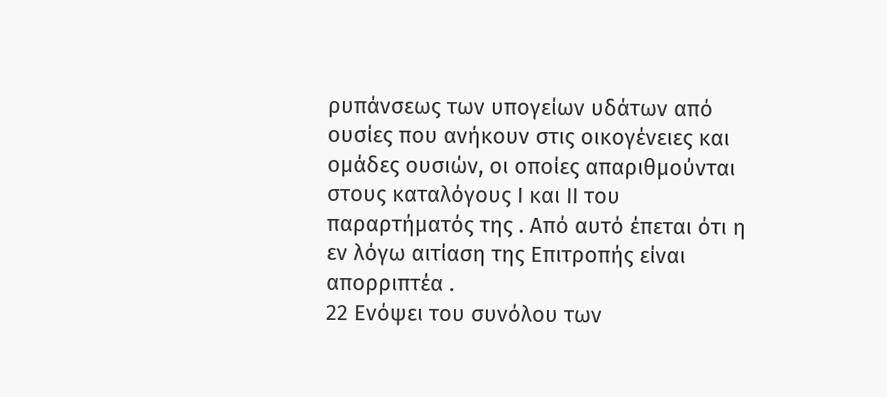ρυπάνσεως των υπογείων υδάτων από ουσίες που ανήκουν στις οικογένειες και ομάδες ουσιών, οι οποίες απαριθμούνται στους καταλόγους Ι και ΙΙ του παραρτήματός της . Από αυτό έπεται ότι η εν λόγω αιτίαση της Επιτροπής είναι απορριπτέα .
22 Ενόψει του συνόλου των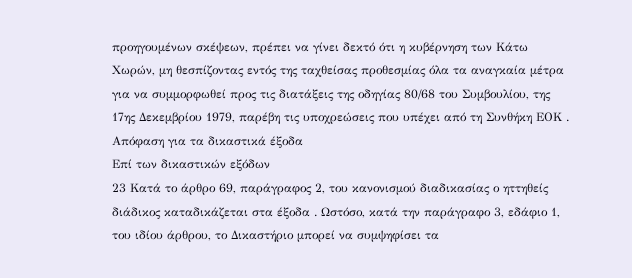προηγουμένων σκέψεων, πρέπει να γίνει δεκτό ότι η κυβέρνηση των Κάτω Χωρών, μη θεσπίζοντας εντός της ταχθείσας προθεσμίας όλα τα αναγκαία μέτρα για να συμμορφωθεί προς τις διατάξεις της οδηγίας 80/68 του Συμβουλίου, της 17ης Δεκεμβρίου 1979, παρέβη τις υποχρεώσεις που υπέχει από τη Συνθήκη ΕΟΚ .
Απόφαση για τα δικαστικά έξοδα
Επί των δικαστικών εξόδων
23 Κατά το άρθρο 69, παράγραφος 2, του κανονισμού διαδικασίας ο ηττηθείς διάδικος καταδικάζεται στα έξοδα . Ωστόσο, κατά την παράγραφο 3, εδάφιο 1, του ιδίου άρθρου, το Δικαστήριο μπορεί να συμψηφίσει τα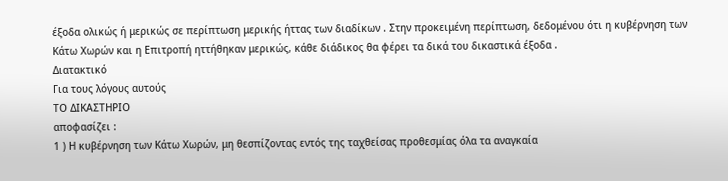έξοδα ολικώς ή μερικώς σε περίπτωση μερικής ήττας των διαδίκων . Στην προκειμένη περίπτωση, δεδομένου ότι η κυβέρνηση των Κάτω Χωρών και η Επιτροπή ηττήθηκαν μερικώς, κάθε διάδικος θα φέρει τα δικά του δικαστικά έξοδα .
Διατακτικό
Για τους λόγους αυτούς
ΤΟ ΔΙΚΑΣΤΗΡΙΟ
αποφασίζει :
1 ) Η κυβέρνηση των Κάτω Χωρών, μη θεσπίζοντας εντός της ταχθείσας προθεσμίας όλα τα αναγκαία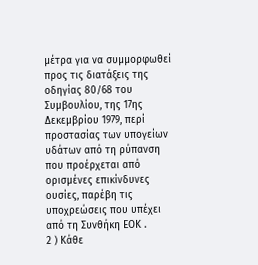μέτρα για να συμμορφωθεί προς τις διατάξεις της οδηγίας 80/68 του Συμβουλίου, της 17ης Δεκεμβρίου 1979, περί προστασίας των υπογείων υδάτων από τη ρύπανση που προέρχεται από ορισμένες επικίνδυνες ουσίες, παρέβη τις υποχρεώσεις που υπέχει από τη Συνθήκη ΕΟΚ .
2 ) Κάθε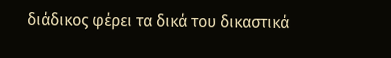διάδικος φέρει τα δικά του δικαστικά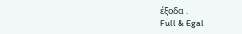έξοδα .
Full & Egal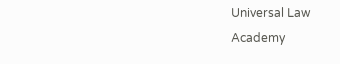Universal Law Academy